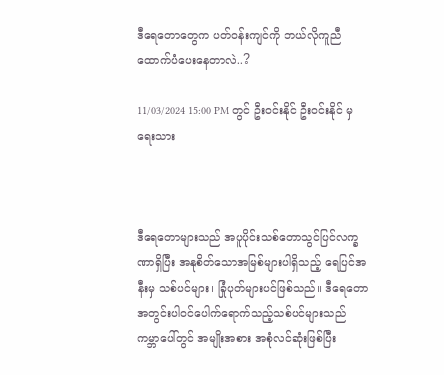ဒီရေတောတွေက ပတ်ဝန်းကျင်ကို ဘယ်လိုကူညီထောက်ပံပေးနေတာလဲ..?

11/03/2024 15:00 PM တွင် ဦးဝင်းနိုင် ဦးဝင်းနိုင် မှ ရေးသား



ဒီရေတောများသည် အပူပိုင်းသစ်တောသွင်ပြင်လက္ခဏာရှိပြီး အနုစိတ်သောအမြစ်များပါရှိသည့် ရေပြင်အနီးမှ သစ်ပင်များ၊ ခြုံပုတ်များပင်ဖြစ်သည်။ ဒီရေတောအတွင်းပါဝင်ပေါက်ရောက်သည့်သစ်ပင်များသည် ကမ္ဘာပေါ်တွင် အမျိုးအစား အစုံလင်ဆုံးဖြစ်ပြီး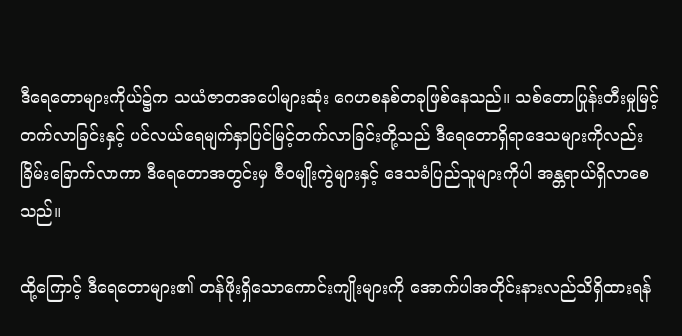ဒီရေတောများကိုယ်၌က သယံဇာတအပေါများဆုံး ဂေဟစနစ်တခုဖြစ်နေသည်။ သစ်တောပြုန်းတီးမှုမြင့်တက်လာခြင်းနှင့် ပင်လယ်ရေမျက်နှာပြင်မြင့်တက်လာခြင်းတို့သည် ဒီရေတောရှိရာဒေသများကိုလည်းခြိမ်းခြောက်လာကာ ဒီရေတောအတွင်းမှ ဇီဝမျိုးကွဲများနှင့် ဒေသခံပြည်သူများကိုပါ အန္တရာယ်ရှိလာစေသည်။

ထို့ကြောင့် ဒီရေတောများ၏ တန်ဖိုးရှိသောကောင်းကျိုးများကို အောက်ပါအတိုင်းနားလည်သိရှိထားရန်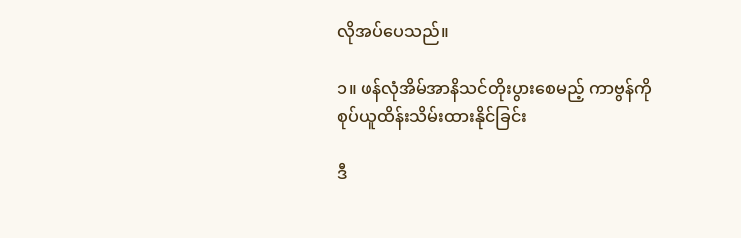လိုအပ်ပေသည်။

၁။ ဖန်လုံအိမ်အာနိသင်တိုးပွားစေမည့် ကာဗွန်ကို စုပ်ယူထိန်းသိမ်းထားနိုင်ခြင်း

ဒီ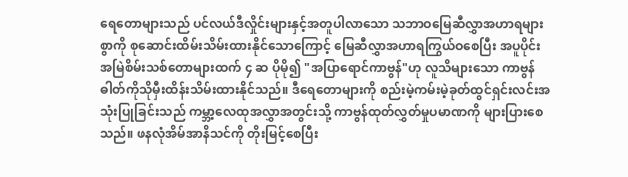ရေတောများသည် ပင်လယ်ဒီလှိုင်းများနှင့်အတူပါလာသော သဘာဝမြေဆီလွှာအဟာရများစွာကို စုဆောင်းထိမ်းသိမ်းထားနိုင်သောကြောင့် မြေဆီလွှာအဟာရကြွယ်ဝစေပြီး အပူပိုင်းအမြဲစိမ်းသစ်တောများထက် ၄ ဆ ပိုမို၍ "အပြာရောင်ကာဗွန်"ဟု လူသိများသော ကာဗွန်ဓါတ်ကိုသိုမှီးထိန်းသိမ်းထားနိုင်သည်။ ဒီရေတောများကို စည်းမဲ့ကမ်းမဲ့ခုတ်ထွင်ရှင်းလင်းအသုံးပြုခြင်းသည် ကမ္ဘာ့လေထုအလွှာအတွင်းသို့ ကာဗွန်ထုတ်လွှတ်မှုပမာဏကို များပြားစေသည်။ ဖနလုံအိမ်အာနိသင်ကို တိုးမြင့်စေပြီး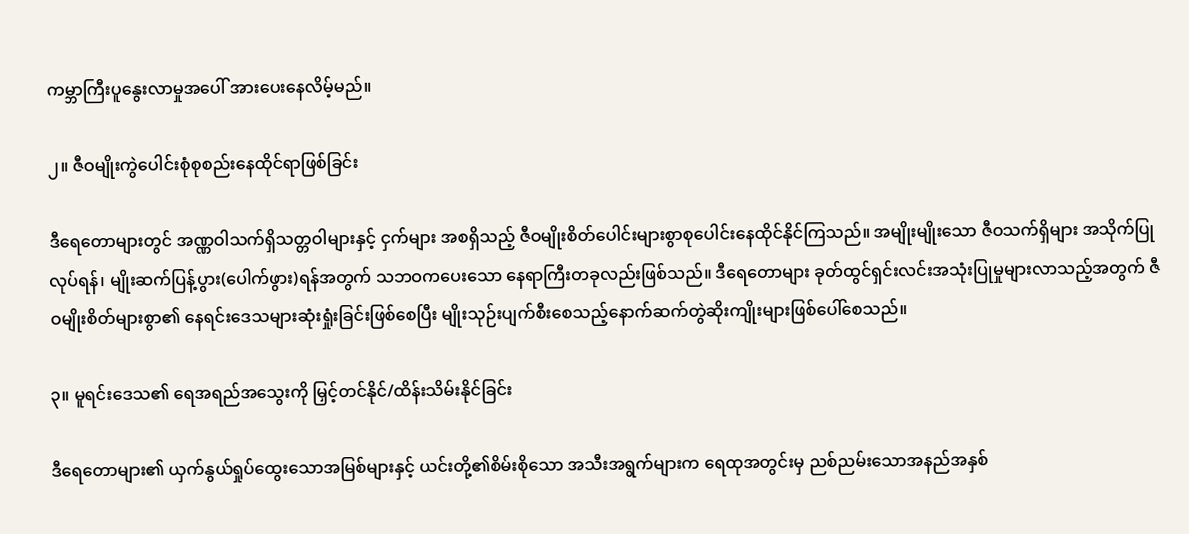ကမ္ဘာကြီးပူနွေးလာမှုအပေါ် အားပေးနေလိမ့်မည်။

၂။ ဇီဝမျိုးကွဲပေါင်းစုံစုစည်းနေထိုင်ရာဖြစ်ခြင်း

ဒီရေတောများတွင် အဏ္ဏဝါသက်ရှိသတ္တဝါများနှင့် ငှက်များ အစရှိသည့် ဇီဝမျိုးစိတ်ပေါင်းများစွာစုပေါင်းနေထိုင်နိုင်ကြသည်။ အမျိုးမျိုးသော ဇီဝသက်ရှိများ အသိုက်ပြုလုပ်ရန်၊ မျိုးဆက်ပြန့်ပွား(ပေါက်ဖွား)ရန်အတွက် သဘဝကပေးသော နေရာကြီးတခုလည်းဖြစ်သည်။ ဒီရေတောများ ခုတ်ထွင်ရှင်းလင်းအသုံးပြုမှုများလာသည့်အတွက် ဇီဝမျိုးစိတ်များစွာ၏ နေရင်းဒေသများဆုံးရှုံးခြင်းဖြစ်စေပြီး မျိုးသုဉ်းပျက်စီးစေသည့်နောက်ဆက်တွဲဆိုးကျိုးများဖြစ်ပေါ်စေသည်။

၃။ မူရင်းဒေသ၏ ရေအရည်အသွေးကို မြှင့်တင်နိုင်/ထိန်းသိမ်းနိုင်ခြင်း

ဒီရေတောများ၏ ယှက်နွယ်ရှုပ်ထွေးသောအမြစ်များနှင့် ယင်းတို့၏စိမ်းစိုသော အသီးအရွက်များက ရေထုအတွင်းမှ ညစ်ညမ်းသောအနည်အနှစ်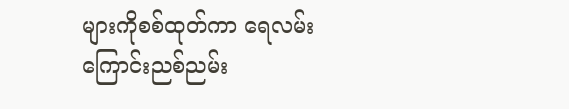များကိုစစ်ထုတ်ကာ ရေလမ်းကြောင်းညစ်ညမ်း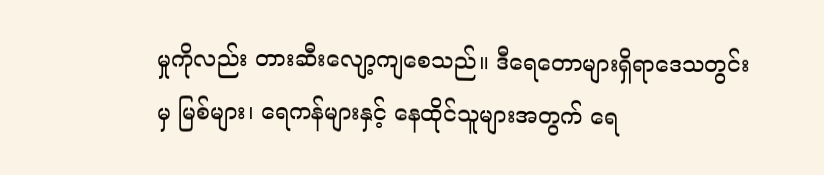မှုကိုလည်း တားဆီးလျော့ကျစေသည်။ ဒီရေတောများရှိရာဒေသတွင်းမှ မြစ်များ၊ ရေကန်များနှင့် နေထိုင်သူများအတွက် ရေ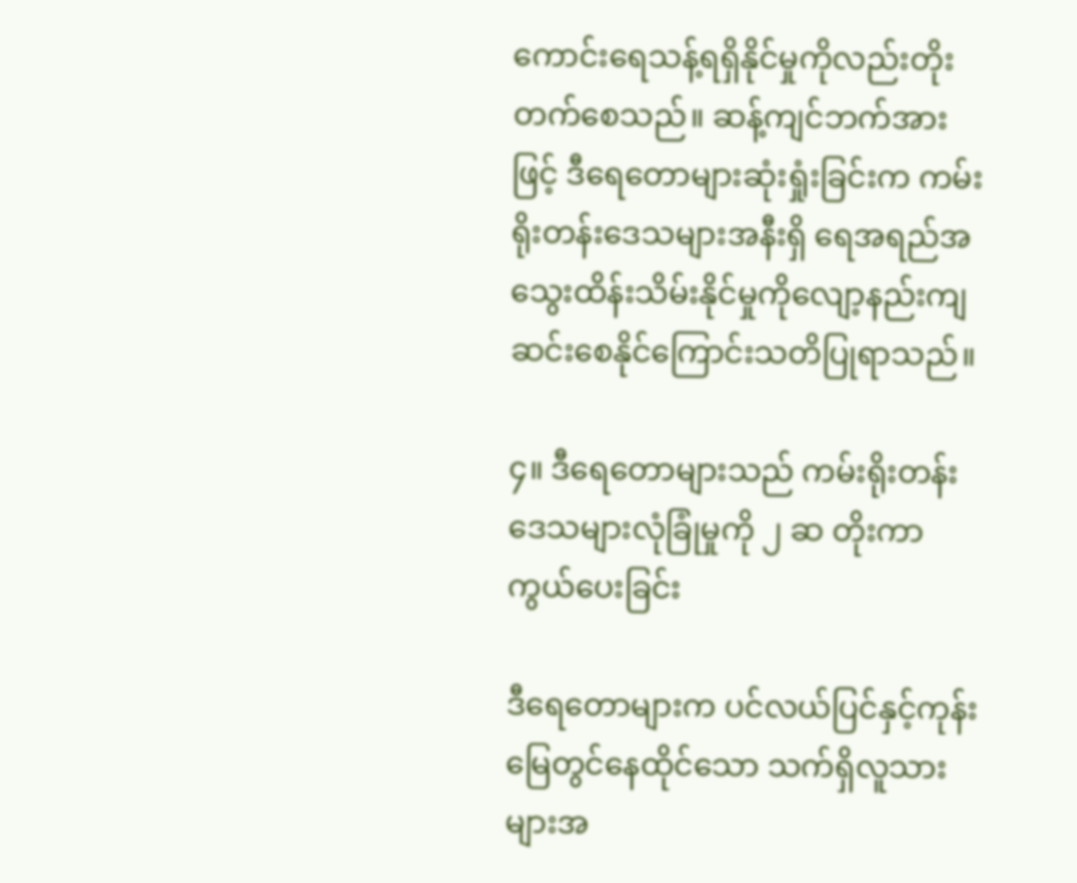ကောင်းရေသန့်ရရှိနိုင်မှုကိုလည်းတိုးတက်စေသည်။ ဆန့်ကျင်ဘက်အားဖြင့် ဒီရေတောများဆုံးရှုံးခြင်းက ကမ်းရိုးတန်းဒေသများအနီးရှိ ရေအရည်အသွေးထိန်းသိမ်းနိုင်မှုကိုလျော့နည်းကျဆင်းစေနိုင်ကြောင်းသတိပြုရာသည်။

၄။ ဒီရေတောများသည် ကမ်းရိုးတန်းဒေသများလုံခြုံမှုကို ၂ ဆ တိုးကာကွယ်ပေးခြင်း

ဒီရေတောများက ပင်လယ်ပြင်နှင့်ကုန်းမြေတွင်နေထိုင်သော သက်ရှိလူသားများအ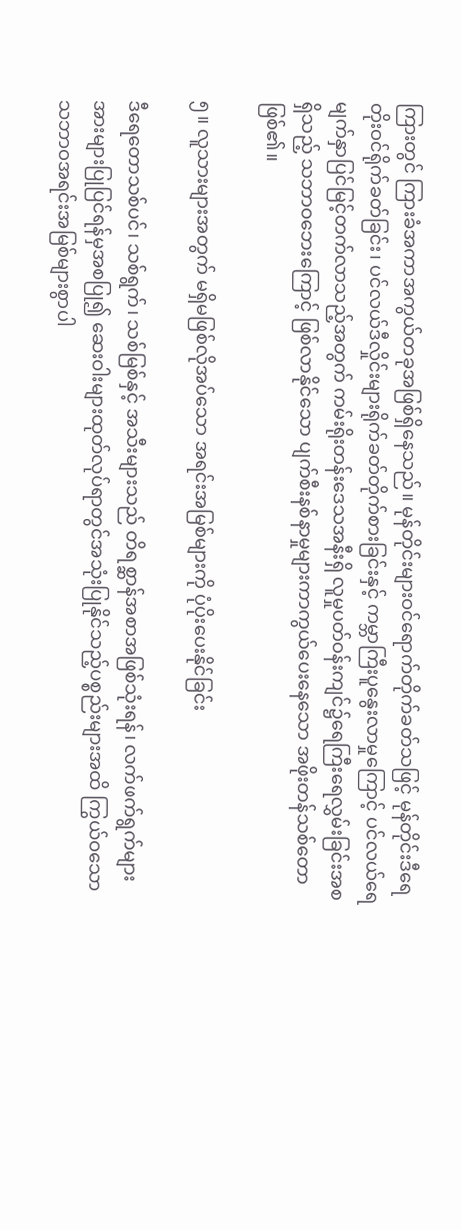ကြားတွင် ကြားခံအကာအကွယ်တခုအဖြစ်ရှိနေသည်။ မုန်တိုင်းများဝင်ရောက်တိုက်ခတ်သဖြင့် မုန်တိုင်းဒီရေတိုးဝင်ရိုက်ခတ်ခြင်း၊ ပင်လယ်ဒီလှိုင်းများရိုက်ခတ်တိုက်စားခြင်းနှင့် ကမ္ဘာကြီးပူနွေးလာမှုကြောင့် ပင်လယ်ရေမျက်နှာပြင်မြင့်တက်လာသည့်အတွက် ကမ်းရိုးတန်းဒေသအနီးရှိ လူမှုပတ်ဝန်းကျင်၌ရေကြီးရေလွှမ်းခြင်းအစရှိသည့် သဘာဝဘေးကြောင့် ဖြစ်လာနိုင်သော ပျက်စီးနစ်နာမှုများကာကွယ်ပေးနေသော အဖိုးတန်သစ်တောဖြစ်၏။

၅။ လူသားများအတွက် မရှိမဖြစ်လိုအပ်သော အရင်းအမြစ်များကို ပုံပိုးပေးနိုင်ခြင်း

ဒီရေတောသစ်ပင်၊ သစ်ရွက်၊ သစ်မြစ်နှင့် အသီးများသည် တိရစ္ဆာန်အစာအဖြစ်သုံးရန်၊ လက်ဖက်ရွက်များအားများပြုပြင်ရန်မှအစပြု၍ ဆေးဝါးများထုတ်လုပ်ရာတွင်အသုံးပြုနိုင်သည့်ပစ္စည်းများအထိ ကြွယ်ဝသော သဘာဝအရင်းအမြစ်များစွာပါ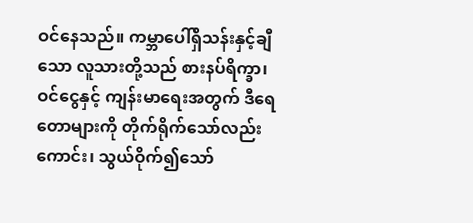ဝင်နေသည်။ ကမ္ဘာပေါ်ရှိသန်းနှင့်ချီသော လူသားတို့သည် စားနပ်ရိက္ခာ၊ ဝင်ငွေနှင့် ကျန်းမာရေးအတွက် ဒီရေတောများကို တိုက်ရိုက်သော်လည်းကောင်း၊ သွယ်ဝိုက်၍သော်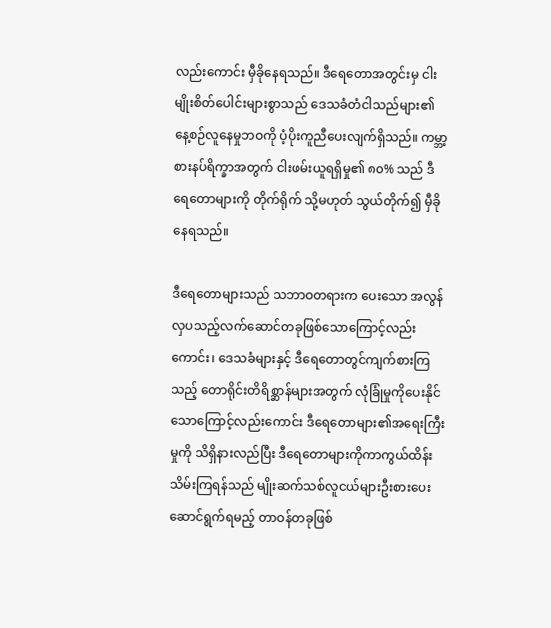လည်းကောင်း မှီခိုနေရသည်။ ဒီရေတောအတွင်းမှ ငါးမျိုးစိတ်ပေါင်းများစွာသည် ဒေသခံတံငါသည်များ၏ နေ့စဉ်လူနေမှုဘဝကို ပံ့ပိုးကူညီပေးလျက်ရှိသည်။ ကမ္ဘာ့စားနပ်ရိက္ခာအတွက် ငါးဖမ်းယူရရှိမှု၏ ၈၀% သည် ဒီရေတောများကို တိုက်ရိုက် သို့မဟုတ် သွယ်တိုက်၍ မှီခိုနေရသည်။

ဒီရေတောများသည် သဘာဝတရားက ပေးသော အလွန်လှပသည့်လက်ဆောင်တခုဖြစ်သောကြောင့်လည်းကောင်း၊ ဒေသခံများနှင့် ဒီရေတောတွင်ကျက်စားကြသည့် တောရိုင်းတိရိစ္ဆာန်များအတွက် လုံခြုံမှုကိုပေးနိုင်သောကြောင့်လည်းကောင်း ဒီရေတောများ၏အရေးကြီးမှုကို သိရှိနားလည်ပြီး ဒီရေတောများကိုကာကွယ်ထိန်းသိမ်းကြရန်သည် မျိုးဆက်သစ်လူငယ်များဦးစားပေးဆောင်ရွက်ရမည့် တာဝန်တခုဖြစ်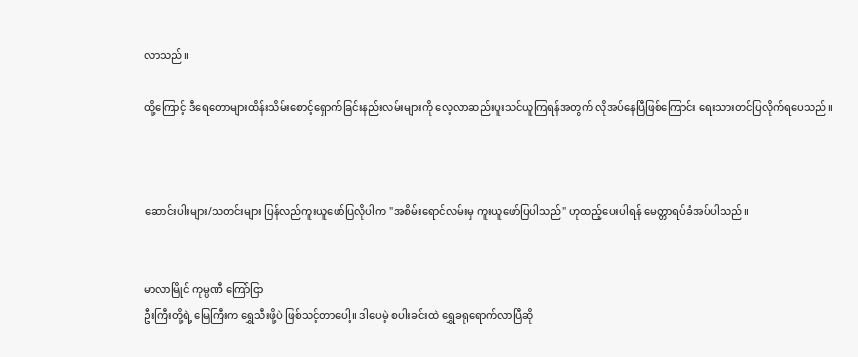လာသည်။

ထို့ကြောင့် ဒီရေတောများထိန်းသိမ်းစောင့်ရှောက်ခြင်းနည်းလမ်းများကို လေ့လာဆည်းပူးသင်ယူကြရန်အတွက် လိုအပ်နေပြီဖြစ်ကြောင်း ရေးသားတင်ပြလိုက်ရပေသည်။



ဆောင်းပါးများ/သတင်းများ ပြန်လည်ကူးယူဖော်ပြလိုပါက "အစိမ်းရောင်လမ်းမှ ကူးယူဖော်ပြပါသည်" ဟုထည့်ပေးပါရန် မေတ္တာရပ်ခံအပ်ပါသည်။


မာလာမြိုင် ကုမ္ပဏီ ကြော်ငြာ
ဦးကြီးတို့ရဲ့ မြေကြီးက ရွှေသီးဖို့ပဲ ဖြစ်သင့်တာပေါ့။ ဒါပေမဲ့ စပါးခင်းထဲ ရွှေခရုရောက်လာပြီဆို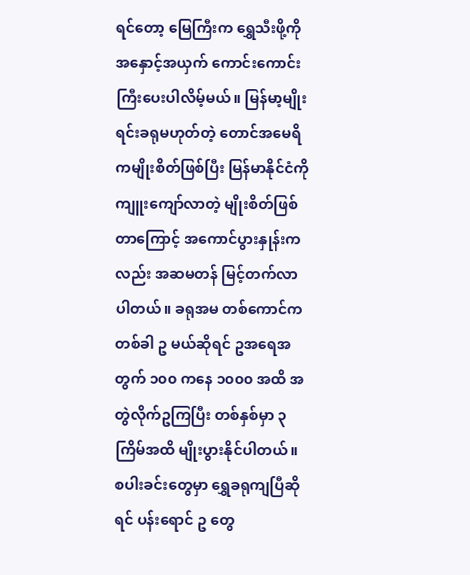ရင်တော့ မြေကြီးက ရွှေသီးဖို့ကို အနှောင့်အယှက် ကောင်းကောင်းကြီးပေးပါလိမ့်မယ်။ မြန်မာ့မျိုးရင်းခရုမဟုတ်တဲ့ တောင်အမေရိကမျိုးစိတ်ဖြစ်ပြီး မြန်မာနိုင်ငံကို ကျူးကျော်လာတဲ့ မျိုးစိတ်ဖြစ်တာကြောင့် အကောင်ပွားနှုန်းကလည်း အဆမတန် မြင့်တက်လာပါတယ်။ ခရုအမ တစ်ကောင်က တစ်ခါ ဥ မယ်ဆိုရင် ဥအရေအတွက် ၁၀၀ ကနေ ၁၀၀၀ အထိ အတွဲလိုက်ဥကြပြီး တစ်နှစ်မှာ ၃ ကြိမ်အထိ မျိုးပွားနိုင်ပါတယ်။ စပါးခင်းတွေမှာ ရွှေခရုကျပြီဆိုရင် ပန်းရောင် ဥ တွေ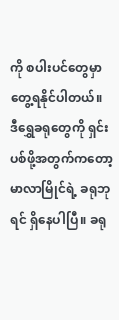ကို စပါးပင်တွေမှာ တွေ့ရနိုင်ပါတယ်။ ဒီရွှေခရုတွေကို ရှင်းပစ်ဖို့အတွက်ကတော့ မာလာမြိုင်ရဲ့ ခရုဘုရင် ရှိနေပါပြီ။ ခရု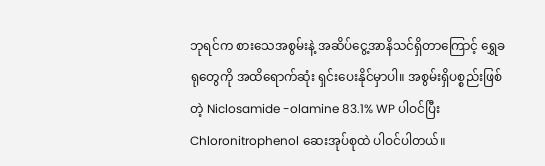ဘုရင်က စားသေအစွမ်းနဲ့ အဆိပ်ငွေ့အာနိသင်ရှိတာကြောင့် ရွှေခရုတွေကို အထိရောက်ဆုံး ရှင်းပေးနိုင်မှာပါ။ အစွမ်းရှိပစ္စည်းဖြစ်တဲ့ Niclosamide -olamine 83.1% WP ပါဝင်ပြီး Chloronitrophenol ဆေးအုပ်စုထဲ ပါဝင်ပါတယ်။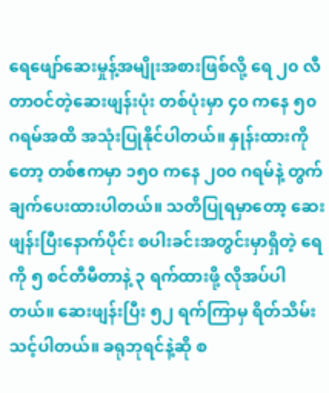ရေဖျော်ဆေးမှုန့်အမျိုးအစားဖြစ်လို့ ရေ ၂၀ လီတာဝင်တဲ့ဆေးဖျန်းပုံး တစ်ပုံးမှာ ၄၀ ကနေ ၅၀ ဂရမ်အထိ အသုံးပြုနိုင်ပါတယ်။ နှုန်းထားကိုတော့ တစ်ဧကမှာ ၁၅၀ ကနေ ၂၀၀ ဂရမ်နဲ့ တွက်ချက်ပေးထားပါတယ်။ သတိပြုရမှာတော့ ဆေးဖျန်းပြီးနောက်ပိုင်း စပါးခင်းအတွင်းမှာရှိတဲ့ ရေကို ၅ စင်တီမီတာနဲ့ ၃ ရက်ထားဖို့ လိုအပ်ပါတယ်။ ဆေးဖျန်းပြီး ၅၂ ရက်ကြာမှ ရိတ်သိမ်းသင့်ပါတယ်။ ခရုဘုရင်နဲ့ဆို စ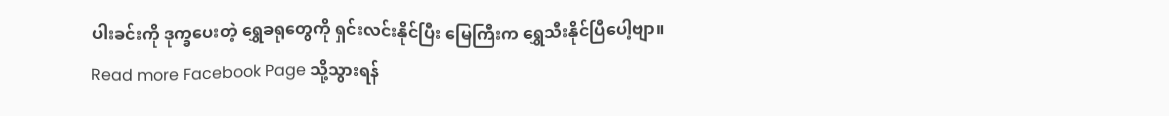ပါးခင်းကို ဒုက္ခပေးတဲ့ ရွှေခရုတွေကို ရှင်းလင်းနိုင်ပြီး မြေကြီးက ရွှေသီးနိုင်ပြီပေါ့ဗျာ။
Read more Facebook Page သို့သွားရန်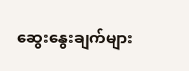ဆွေးနွေးချက်များ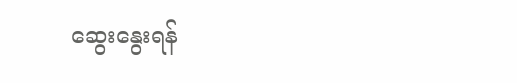ဆွေးနွေးရန်